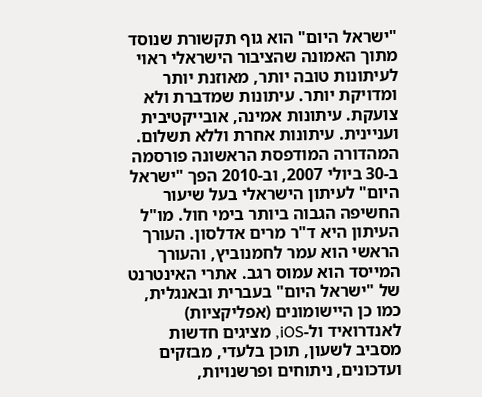"ישראל היום" הוא גוף תקשורת שנוסד מתוך האמונה שהציבור הישראלי ראוי לעיתונות טובה יותר, מאוזנת יותר ומדויקת יותר. עיתונות שמדברת ולא צועקת. עיתונות אמינה, אובייקטיבית ועניינית. עיתונות אחרת וללא תשלום. המהדורה המודפסת הראשונה פורסמה ב-30 ביולי 2007, וב-2010 הפך "ישראל היום" לעיתון הישראלי בעל שיעור החשיפה הגבוה ביותר בימי חול. מו"ל העיתון היא ד"ר מרים אדלסון. העורך הראשי הוא עמר לחמנוביץ, והעורך המייסד הוא עמוס רגב. אתרי האינטרנט של "ישראל היום" בעברית ובאנגלית, כמו כן היישומונים (אפליקציות) לאנדרואיד ול-iOS, מציגים חדשות מסביב לשעון, תוכן בלעדי, מבזקים ועדכונים, ניתוחים ופרשנויות,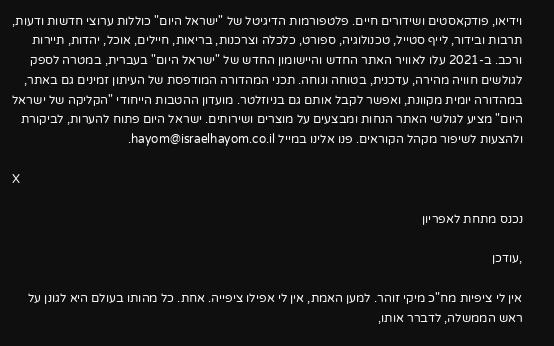וידיאו, פודקאסטים ושידורים חיים. פלטפורמות הדיגיטל של "ישראל היום" כוללות ערוצי חדשות ודעות, תרבות ובידור, לייף סטייל, טכנולוגיה, ספורט, כלכלה וצרכנות, בריאות, חיילים, אוכל, יהדות, תיירות ורכב. ב-2021 עלו לאוויר האתר החדש והיישומון החדש של "ישראל היום" בעברית, במטרה לספק לגולשים חוויה מהירה, עדכנית, בטוחה ונוחה. תכני המהדורה המודפסת של העיתון זמינים גם באתר, במהדורה יומית מקוונת, ואפשר לקבל אותם גם בניוזלטר. מועדון ההטבות הייחודי "הקליקה של ישראל היום" מציע לגולשי האתר הנחות ומבצעים על מוצרים ושירותים. ישראל היום פתוח להערות, לביקורת ולהצעות לשיפור מקהל הקוראים. פנו אלינו במייל hayom@israelhayom.co.il.

X

נכנס מתחת לאפריון

,עודכן

אין לי ציפיות מח"כ מיקי זוהר. למען האמת, אין לי אפילו ציפייה. אחת. כל מהותו בעולם היא לגונן על ראש הממשלה, לדברר אותו,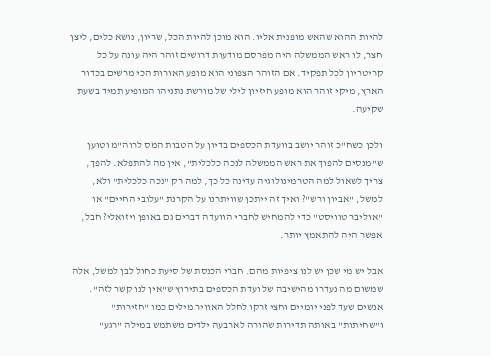להיות ההוא שהאש מופנית אליו. הוא מוכן להיות הכל, שריון, נושא כלים, ליצן חצר, לו ראש הממשלה היה מפרסם מודעות דרושים זוהר היה עונה על כל קריטריון לכל תפקיד. אם הזוהר הצפוני הוא מופע האורות הכי מרשים בכדור הארץ, מיקי זוהר הוא מופע חיזיון לילי של מורשת נתניהו המופיע תמיד בשעת שקיעה.

ולכן כשח"כ זוהר יושב בוועדת הכספים בדיון על הטבות המס לרוה"מ וטוען ש"מנסים להפוך את ראש הממשלה לנכה כלכלית", אין מה להתפלא. להפך, צריך לשאול למה הטרמינולוגיה עדינה כל כך, למה רק "נכה כלכלית" ולא, למשל, "אביון ורש"? ואיך זה ייתכן שוויתרנו על הקרנת "עלובי החיים" או "אוליבר טוויסט" כדי להמחיש לחברי הוועדה דברים גם באופן ויזואלי? חבל, אפשר היה להתאמץ יותר.

אבל יש מי שכן יש לנו ציפיות מהם. חברי הכנסת של סיעת כחול לבן למשל, אלה שמשום מה נעדרו מהישיבה של ועדת הכספים בתירוץ ש"אין לנו קשר לזה". אנשים שעד לפני יומיים וחצי זרקו לחלל האוויר מילים כמו "חזירות" ו"שחיתות" באותה תדירות שהורה לארבעה ילדים משתמש במילה "רגע"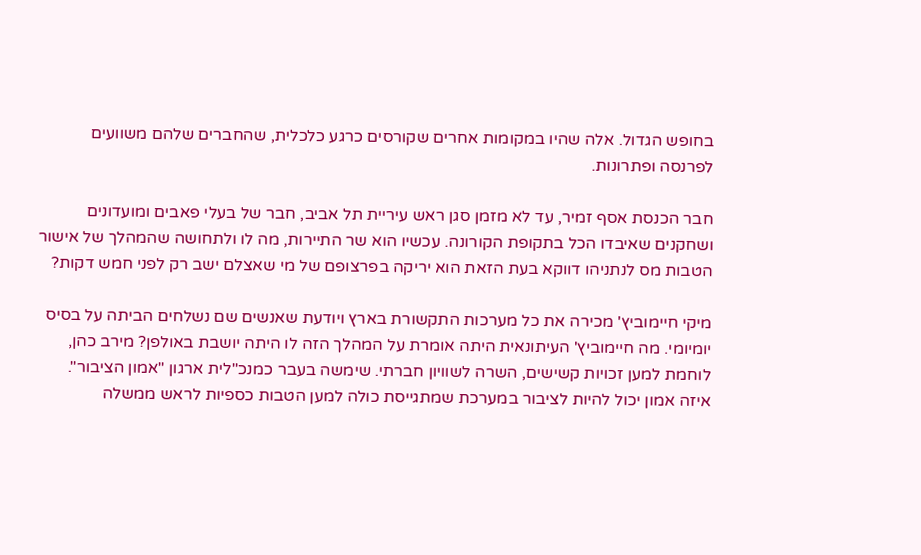בחופש הגדול. אלה שהיו במקומות אחרים שקורסים כרגע כלכלית, שהחברים שלהם משוועים לפרנסה ופתרונות.

חבר הכנסת אסף זמיר, עד לא מזמן סגן ראש עיריית תל אביב, חבר של בעלי פאבים ומועדונים ושחקנים שאיבדו הכל בתקופת הקורונה. עכשיו הוא שר התיירות, מה לו ולתחושה שהמהלך של אישור הטבות מס לנתניהו דווקא בעת הזאת הוא יריקה בפרצופם של מי שאצלם ישב רק לפני חמש דקות?

מיקי חיימוביץ' מכירה את כל מערכות התקשורת בארץ ויודעת שאנשים שם נשלחים הביתה על בסיס יומיומי. מה חיימוביץ' העיתונאית היתה אומרת על המהלך הזה לו היתה יושבת באולפן? מירב כהן, לוחמת למען זכויות קשישים, השרה לשוויון חברתי. שימשה בעבר כמנכ"לית ארגון "אמון הציבור". איזה אמון יכול להיות לציבור במערכת שמתגייסת כולה למען הטבות כספיות לראש ממשלה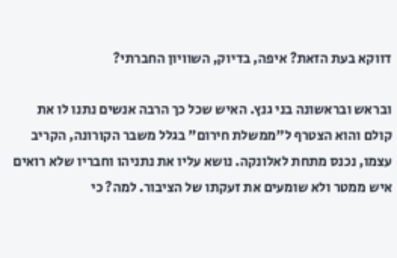דווקא בעת הזאת? איפה, בדיוק, השוויון החברתי?

ובראש ובראשונה בני גנץ. האיש שכל כך הרבה אנשים נתנו לו את קולם והוא הצטרף ל"ממשלת חירום" בגלל משבר הקורונה, הקריב עצמו, נכנס מתחת לאלונקה. נושא עליו את נתניהו וחבריו שלא רואים איש ממטר ולא שומעים את זעקתו של הציבור. למה? כי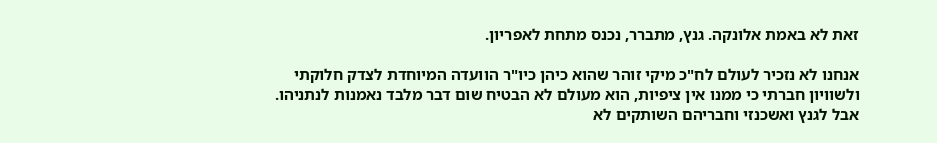זאת לא באמת אלונקה. גנץ, מתברר, נכנס מתחת לאפריון.

אנחנו לא נזכיר לעולם לח"כ מיקי זוהר שהוא כיהן כיו"ר הוועדה המיוחדת לצדק חלוקתי ולשוויון חברתי כי ממנו אין ציפיות, הוא מעולם לא הבטיח שום דבר מלבד נאמנות לנתניהו. אבל לגנץ ואשכנזי וחבריהם השותקים לא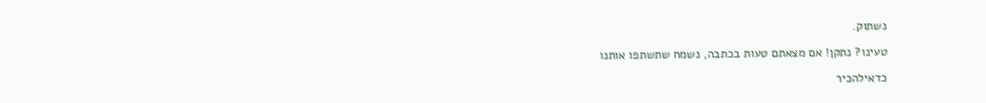נשתוק.

טעינו? נתקן! אם מצאתם טעות בכתבה, נשמח שתשתפו אותנו

כדאילהכיר